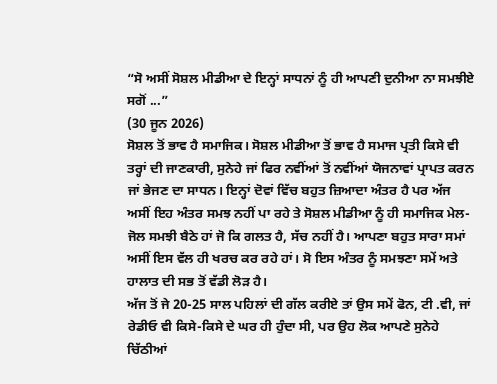“ਸੋ ਅਸੀਂ ਸੋਸ਼ਲ ਮੀਡੀਆ ਦੇ ਇਨ੍ਹਾਂ ਸਾਧਨਾਂ ਨੂੰ ਹੀ ਆਪਣੀ ਦੁਨੀਆ ਨਾ ਸਮਝੀਏ ਸਗੋਂ ...”
(30 ਜੂਨ 2026)
ਸੋਸ਼ਲ ਤੋਂ ਭਾਵ ਹੈ ਸਮਾਜਿਕ। ਸੋਸ਼ਲ ਮੀਡੀਆ ਤੋਂ ਭਾਵ ਹੈ ਸਮਾਜ ਪ੍ਰਤੀ ਕਿਸੇ ਵੀ ਤਰ੍ਹਾਂ ਦੀ ਜਾਣਕਾਰੀ, ਸੁਨੇਹੇ ਜਾਂ ਫਿਰ ਨਵੀਂਆਂ ਤੋਂ ਨਵੀਂਆਂ ਯੋਜਨਾਵਾਂ ਪ੍ਰਾਪਤ ਕਰਨ ਜਾਂ ਭੇਜਣ ਦਾ ਸਾਧਨ। ਇਨ੍ਹਾਂ ਦੋਵਾਂ ਵਿੱਚ ਬਹੁਤ ਜ਼ਿਆਦਾ ਅੰਤਰ ਹੈ ਪਰ ਅੱਜ ਅਸੀਂ ਇਹ ਅੰਤਰ ਸਮਝ ਨਹੀਂ ਪਾ ਰਹੇ ਤੇ ਸੋਸ਼ਲ ਮੀਡੀਆ ਨੂੰ ਹੀ ਸਮਾਜਿਕ ਮੇਲ-ਜੋਲ ਸਮਝੀ ਬੈਠੇ ਹਾਂ ਜੋ ਕਿ ਗਲਤ ਹੈ, ਸੱਚ ਨਹੀਂ ਹੈ। ਆਪਣਾ ਬਹੁਤ ਸਾਰਾ ਸਮਾਂ ਅਸੀਂ ਇਸ ਵੱਲ ਹੀ ਖਰਚ ਕਰ ਰਹੇ ਹਾਂ। ਸੋ ਇਸ ਅੰਤਰ ਨੂੰ ਸਮਝਣਾ ਸਮੇਂ ਅਤੇ ਹਾਲਾਤ ਦੀ ਸਭ ਤੋਂ ਵੱਡੀ ਲੋੜ ਹੈ।
ਅੱਜ ਤੋਂ ਜੇ 20-25 ਸਾਲ ਪਹਿਲਾਂ ਦੀ ਗੱਲ ਕਰੀਏ ਤਾਂ ਉਸ ਸਮੇਂ ਫੋਨ, ਟੀ .ਵੀ, ਜਾਂ ਰੇਡੀਓ ਵੀ ਕਿਸੇ-ਕਿਸੇ ਦੇ ਘਰ ਹੀ ਹੁੰਦਾ ਸੀ, ਪਰ ਉਹ ਲੋਕ ਆਪਣੇ ਸੁਨੇਹੇ ਚਿੱਠੀਆਂ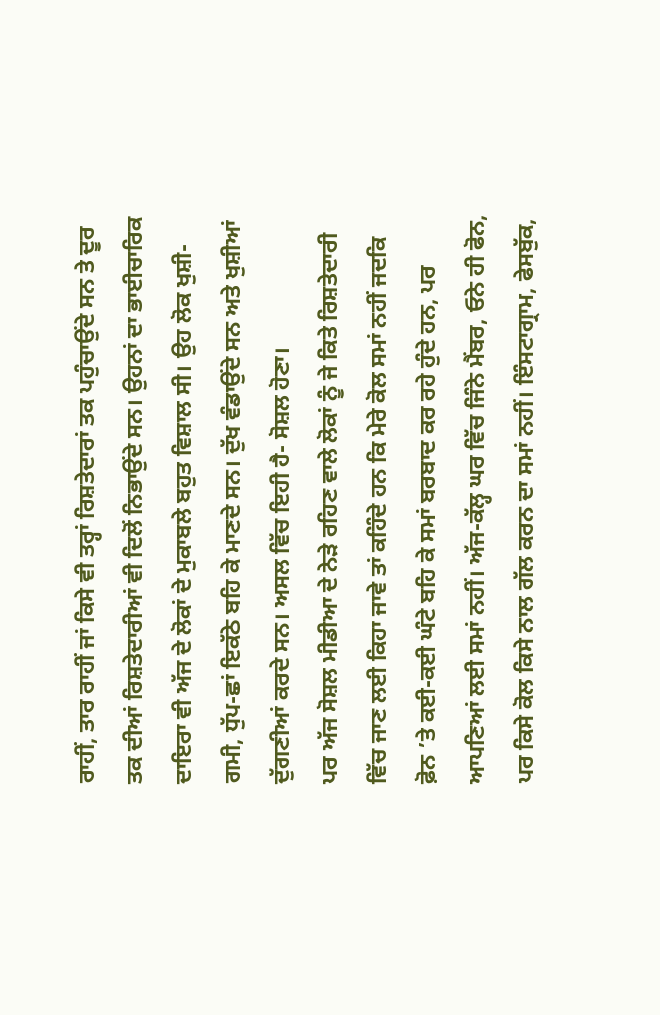ਰਾਹੀਂ, ਤਾਰ ਰਾਹੀਂ ਜਾਂ ਕਿਸੇ ਵੀ ਤਰ੍ਹਾਂ ਰਿਸ਼ਤੇਦਾਰਾਂ ਤਕ ਪਹੁੰਚਾਉਂਦੇ ਸਨ ਤੇ ਦੂਰ ਤਕ ਦੀਆਂ ਰਿਸ਼ਤੇਦਾਰੀਆਂ ਵੀ ਦਿਲੋਂ ਨਿਭਾਉਂਦੇ ਸਨ। ਉਹਨਾਂ ਦਾ ਭਾਈਚਾਰਿਕ ਦਾਇਰਾ ਵੀ ਅੱਜ ਦੇ ਲੋਕਾਂ ਦੇ ਮੁਕਾਬਲੇ ਬਹੁਤ ਵਿਸ਼ਾਲ ਸੀ। ਉਹ ਲੋਕ ਖੁਸ਼ੀ-ਗਮੀ, ਧੁੱਪ-ਛਾਂ ਇਕੱਠੇ ਬਹਿ ਕੇ ਮਾਣਦੇ ਸਨ। ਦੁੱਖ ਵੰਡਾਉਂਦੇ ਸਨ ਅਤੇ ਖੁਸ਼ੀਆਂ ਦੁੱਗਣੀਆਂ ਕਰਦੇ ਸਨ। ਅਸਲ ਵਿੱਚ ਇਹੀ ਹੈ- ਸੋਸ਼ਲ ਹੋਣਾ।
ਪਰ ਅੱਜ ਸੋਸ਼ਲ ਮੀਡੀਆ ਦੇ ਨੇੜੇ ਰਹਿਣ ਵਾਲੇ ਲੋਕਾਂ ਨੂੰ ਜੇ ਕਿਤੇ ਰਿਸ਼ਤੇਦਾਰੀ ਵਿੱਚ ਜਾਣ ਲਈ ਕਿਹਾ ਜਾਵੇ ਤਾਂ ਕਹਿੰਦੇ ਹਨ ਕਿ ਮੇਰੇ ਕੋਲ ਸਮਾਂ ਨਹੀਂ ਜਦਕਿ ਫ਼ੋਨ ’ਤੇ ਕਈ-ਕਈ ਘੰਟੇ ਬਹਿ ਕੇ ਸਮਾਂ ਬਰਬਾਦ ਕਰ ਰਹੇ ਹੁੰਦੇ ਹਨ, ਪਰ ਆਪਣਿਆਂ ਲਈ ਸਮਾਂ ਨਹੀਂ। ਅੱਜ-ਕੱਲ੍ਹ ਘਰ ਵਿੱਚ ਜਿੰਨੇ ਮੈਂਬਰ, ਓਨੇ ਹੀ ਫੋਨ, ਪਰ ਕਿਸੇ ਕੋਲ ਕਿਸੇ ਨਾਲ ਗੱਲ ਕਰਨ ਦਾ ਸਮਾਂ ਨਹੀਂ। ਇੰਸਟਾਗ੍ਰਾਮ, ਫੇਸਬੁੱਕ,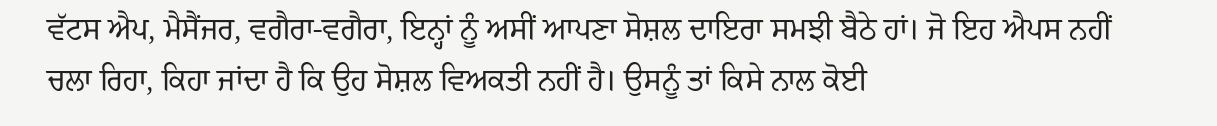ਵੱਟਸ ਐਪ, ਮੈਸੈਂਜਰ, ਵਗੈਰਾ-ਵਗੈਰਾ, ਇਨ੍ਹਾਂ ਨੂੰ ਅਸੀਂ ਆਪਣਾ ਸੋਸ਼ਲ ਦਾਇਰਾ ਸਮਝੀ ਬੈਠੇ ਹਾਂ। ਜੋ ਇਹ ਐਪਸ ਨਹੀਂ ਚਲਾ ਰਿਹਾ, ਕਿਹਾ ਜਾਂਦਾ ਹੈ ਕਿ ਉਹ ਸੋਸ਼ਲ ਵਿਅਕਤੀ ਨਹੀਂ ਹੈ। ਉਸਨੂੰ ਤਾਂ ਕਿਸੇ ਨਾਲ ਕੋਈ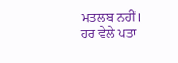ਮਤਲਬ ਨਹੀਂ। ਹਰ ਵੇਲੇ ਪਤਾ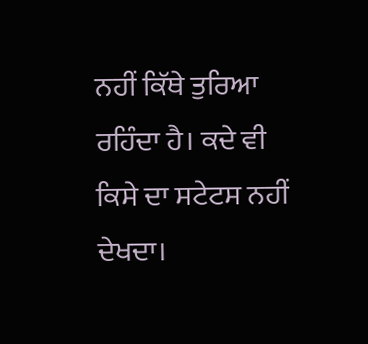ਨਹੀਂ ਕਿੱਥੇ ਤੁਰਿਆ ਰਹਿੰਦਾ ਹੈ। ਕਦੇ ਵੀ ਕਿਸੇ ਦਾ ਸਟੇਟਸ ਨਹੀਂ ਦੇਖਦਾ।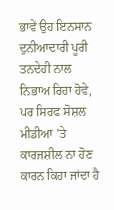ਭਾਵੇਂ ਉਹ ਇਨਸਾਨ ਦੁਨੀਆਦਾਰੀ ਪੂਰੀ ਤਨਦੇਹੀ ਨਾਲ ਨਿਭਾਅ ਰਿਹਾ ਹੋਵੇ, ਪਰ ਸਿਰਫ ਸੋਸ਼ਲ ਮੀਡੀਆ ’ਤੇ ਕਾਰਜਸ਼ੀਲ ਨਾ ਹੋਣ ਕਾਰਨ ਕਿਹਾ ਜਾਂਦਾ ਹੈ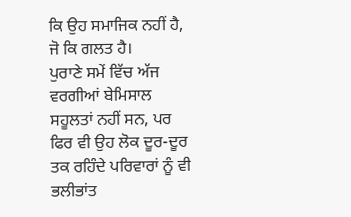ਕਿ ਉਹ ਸਮਾਜਿਕ ਨਹੀਂ ਹੈ, ਜੋ ਕਿ ਗਲਤ ਹੈ।
ਪੁਰਾਣੇ ਸਮੇਂ ਵਿੱਚ ਅੱਜ ਵਰਗੀਆਂ ਬੇਮਿਸਾਲ ਸਹੂਲਤਾਂ ਨਹੀਂ ਸਨ, ਪਰ ਫਿਰ ਵੀ ਉਹ ਲੋਕ ਦੂਰ-ਦੂਰ ਤਕ ਰਹਿੰਦੇ ਪਰਿਵਾਰਾਂ ਨੂੰ ਵੀ ਭਲੀਭਾਂਤ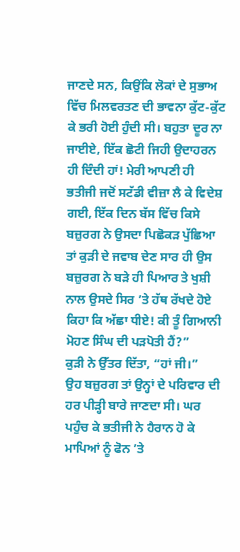ਜਾਣਦੇ ਸਨ, ਕਿਉਂਕਿ ਲੋਕਾਂ ਦੇ ਸੁਭਾਅ ਵਿੱਚ ਮਿਲਵਰਤਣ ਦੀ ਭਾਵਨਾ ਕੁੱਟ-ਕੁੱਟ ਕੇ ਭਰੀ ਹੋਈ ਹੁੰਦੀ ਸੀ। ਬਹੁਤਾ ਦੂਰ ਨਾ ਜਾਈਏ, ਇੱਕ ਛੋਟੀ ਜਿਹੀ ਉਦਾਹਰਨ ਹੀ ਦਿੰਦੀ ਹਾਂ! ਮੇਰੀ ਆਪਣੀ ਹੀ ਭਤੀਜੀ ਜਦੋਂ ਸਟੱਡੀ ਵੀਜ਼ਾ ਲੈ ਕੇ ਵਿਦੇਸ਼ ਗਈ, ਇੱਕ ਦਿਨ ਬੱਸ ਵਿੱਚ ਕਿਸੇ ਬਜ਼ੁਰਗ ਨੇ ਉਸਦਾ ਪਿਛੋਕੜ ਪੁੱਛਿਆ ਤਾਂ ਕੁੜੀ ਦੇ ਜਵਾਬ ਦੇਣ ਸਾਰ ਹੀ ਉਸ ਬਜ਼ੁਰਗ ਨੇ ਬੜੇ ਹੀ ਪਿਆਰ ਤੇ ਖੁਸ਼ੀ ਨਾਲ ਉਸਦੇ ਸਿਰ ’ਤੇ ਹੱਥ ਰੱਖਦੇ ਹੋਏ ਕਿਹਾ ਕਿ ਅੱਛਾ ਧੀਏ! ਕੀ ਤੂੰ ਗਿਆਨੀ ਮੋਹਣ ਸਿੰਘ ਦੀ ਪੜਪੋਤੀ ਹੈਂ?”
ਕੁੜੀ ਨੇ ਉੱਤਰ ਦਿੱਤਾ, “ਹਾਂ ਜੀ।”
ਉਹ ਬਜ਼ੁਰਗ ਤਾਂ ਉਨ੍ਹਾਂ ਦੇ ਪਰਿਵਾਰ ਦੀ ਹਰ ਪੀੜ੍ਹੀ ਬਾਰੇ ਜਾਣਦਾ ਸੀ। ਘਰ ਪਹੁੰਚ ਕੇ ਭਤੀਜੀ ਨੇ ਹੈਰਾਨ ਹੋ ਕੇ ਮਾਪਿਆਂ ਨੂੰ ਫੋਨ ’ਤੇ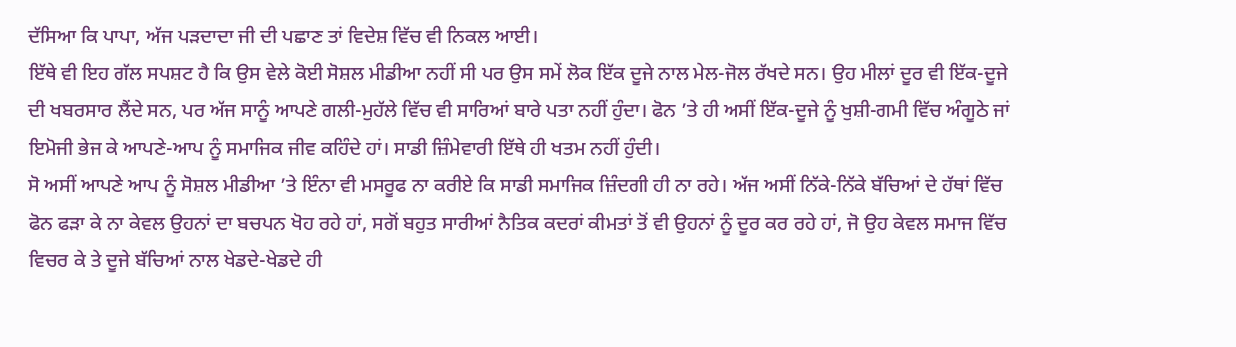ਦੱਸਿਆ ਕਿ ਪਾਪਾ, ਅੱਜ ਪੜਦਾਦਾ ਜੀ ਦੀ ਪਛਾਣ ਤਾਂ ਵਿਦੇਸ਼ ਵਿੱਚ ਵੀ ਨਿਕਲ ਆਈ।
ਇੱਥੇ ਵੀ ਇਹ ਗੱਲ ਸਪਸ਼ਟ ਹੈ ਕਿ ਉਸ ਵੇਲੇ ਕੋਈ ਸੋਸ਼ਲ ਮੀਡੀਆ ਨਹੀਂ ਸੀ ਪਰ ਉਸ ਸਮੇਂ ਲੋਕ ਇੱਕ ਦੂਜੇ ਨਾਲ ਮੇਲ-ਜੋਲ ਰੱਖਦੇ ਸਨ। ਉਹ ਮੀਲਾਂ ਦੂਰ ਵੀ ਇੱਕ-ਦੂਜੇ ਦੀ ਖਬਰਸਾਰ ਲੈਂਦੇ ਸਨ, ਪਰ ਅੱਜ ਸਾਨੂੰ ਆਪਣੇ ਗਲੀ-ਮੁਹੱਲੇ ਵਿੱਚ ਵੀ ਸਾਰਿਆਂ ਬਾਰੇ ਪਤਾ ਨਹੀਂ ਹੁੰਦਾ। ਫੋਨ ’ਤੇ ਹੀ ਅਸੀਂ ਇੱਕ-ਦੂਜੇ ਨੂੰ ਖੁਸ਼ੀ-ਗਮੀ ਵਿੱਚ ਅੰਗੂਠੇ ਜਾਂ ਇਮੋਜੀ ਭੇਜ ਕੇ ਆਪਣੇ-ਆਪ ਨੂੰ ਸਮਾਜਿਕ ਜੀਵ ਕਹਿੰਦੇ ਹਾਂ। ਸਾਡੀ ਜ਼ਿੰਮੇਵਾਰੀ ਇੱਥੇ ਹੀ ਖਤਮ ਨਹੀਂ ਹੁੰਦੀ।
ਸੋ ਅਸੀਂ ਆਪਣੇ ਆਪ ਨੂੰ ਸੋਸ਼ਲ ਮੀਡੀਆ ’ਤੇ ਇੰਨਾ ਵੀ ਮਸਰੂਫ ਨਾ ਕਰੀਏ ਕਿ ਸਾਡੀ ਸਮਾਜਿਕ ਜ਼ਿੰਦਗੀ ਹੀ ਨਾ ਰਹੇ। ਅੱਜ ਅਸੀਂ ਨਿੱਕੇ-ਨਿੱਕੇ ਬੱਚਿਆਂ ਦੇ ਹੱਥਾਂ ਵਿੱਚ ਫੋਨ ਫੜਾ ਕੇ ਨਾ ਕੇਵਲ ਉਹਨਾਂ ਦਾ ਬਚਪਨ ਖੋਹ ਰਹੇ ਹਾਂ, ਸਗੋਂ ਬਹੁਤ ਸਾਰੀਆਂ ਨੈਤਿਕ ਕਦਰਾਂ ਕੀਮਤਾਂ ਤੋਂ ਵੀ ਉਹਨਾਂ ਨੂੰ ਦੂਰ ਕਰ ਰਹੇ ਹਾਂ, ਜੋ ਉਹ ਕੇਵਲ ਸਮਾਜ ਵਿੱਚ ਵਿਚਰ ਕੇ ਤੇ ਦੂਜੇ ਬੱਚਿਆਂ ਨਾਲ ਖੇਡਦੇ-ਖੇਡਦੇ ਹੀ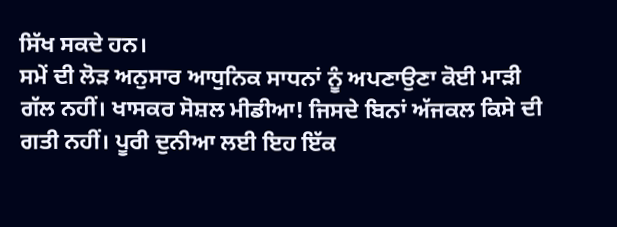ਸਿੱਖ ਸਕਦੇ ਹਨ।
ਸਮੇਂ ਦੀ ਲੋੜ ਅਨੁਸਾਰ ਆਧੁਨਿਕ ਸਾਧਨਾਂ ਨੂੰ ਅਪਣਾਉਣਾ ਕੋਈ ਮਾੜੀ ਗੱਲ ਨਹੀਂ। ਖਾਸਕਰ ਸੋਸ਼ਲ ਮੀਡੀਆ! ਜਿਸਦੇ ਬਿਨਾਂ ਅੱਜਕਲ ਕਿਸੇ ਦੀ ਗਤੀ ਨਹੀਂ। ਪੂਰੀ ਦੁਨੀਆ ਲਈ ਇਹ ਇੱਕ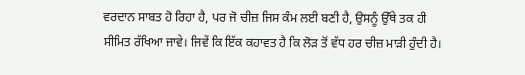ਵਰਦਾਨ ਸਾਬਤ ਹੋ ਰਿਹਾ ਹੈ, ਪਰ ਜੋ ਚੀਜ਼ ਜਿਸ ਕੰਮ ਲਈ ਬਣੀ ਹੈ, ਉਸਨੂੰ ਉੱਥੇ ਤਕ ਹੀ ਸੀਮਿਤ ਰੱਖਿਆ ਜਾਵੇ। ਜਿਵੇਂ ਕਿ ਇੱਕ ਕਹਾਵਤ ਹੈ ਕਿ ਲੋੜ ਤੋਂ ਵੱਧ ਹਰ ਚੀਜ਼ ਮਾੜੀ ਹੁੰਦੀ ਹੈ।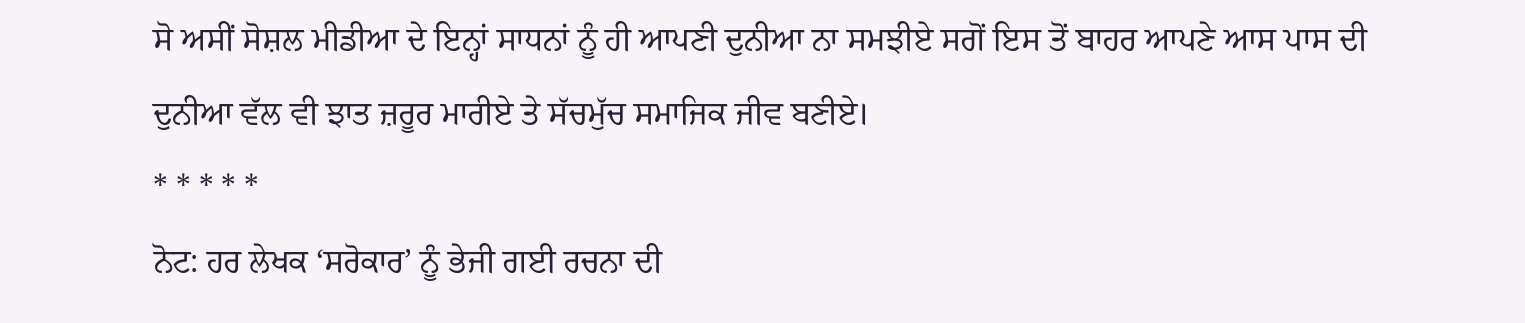ਸੋ ਅਸੀਂ ਸੋਸ਼ਲ ਮੀਡੀਆ ਦੇ ਇਨ੍ਹਾਂ ਸਾਧਨਾਂ ਨੂੰ ਹੀ ਆਪਣੀ ਦੁਨੀਆ ਨਾ ਸਮਝੀਏ ਸਗੋਂ ਇਸ ਤੋਂ ਬਾਹਰ ਆਪਣੇ ਆਸ ਪਾਸ ਦੀ ਦੁਨੀਆ ਵੱਲ ਵੀ ਝਾਤ ਜ਼ਰੂਰ ਮਾਰੀਏ ਤੇ ਸੱਚਮੁੱਚ ਸਮਾਜਿਕ ਜੀਵ ਬਣੀਏ।
* * * * *
ਨੋਟ: ਹਰ ਲੇਖਕ ‘ਸਰੋਕਾਰ’ ਨੂੰ ਭੇਜੀ ਗਈ ਰਚਨਾ ਦੀ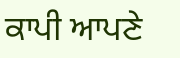ਕਾਪੀ ਆਪਣੇ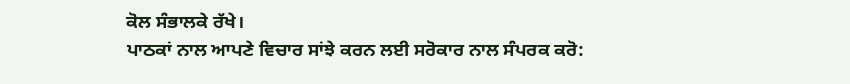ਕੋਲ ਸੰਭਾਲਕੇ ਰੱਖੇ।
ਪਾਠਕਾਂ ਨਾਲ ਆਪਣੇ ਵਿਚਾਰ ਸਾਂਝੇ ਕਰਨ ਲਈ ਸਰੋਕਾਰ ਨਾਲ ਸੰਪਰਕ ਕਰੋ: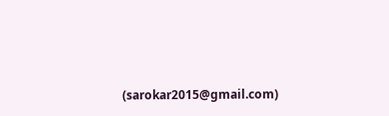(sarokar2015@gmail.com)